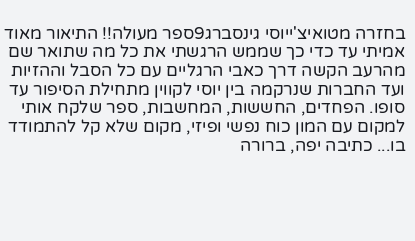בחזרה מטואיצ'ייוסי גינסברג9ספר מעולה!! התיאור מאוד אמיתי עד כדי כך שממש הרגשתי את כל מה שתואר שם מהרעב הקשה דרך כאבי הרגליים עם כל הסבל וההזיות ועד החברות שנרקמה בין יוסי לקווין מתחילת הסיפור עד סופו. הפחדים, החששות, המחשבות, ספר שלקח אותי למקום עם המון כוח נפשי ופיזי, מקום שלא קל להתמודד בו... כתיבה יפה, ברורה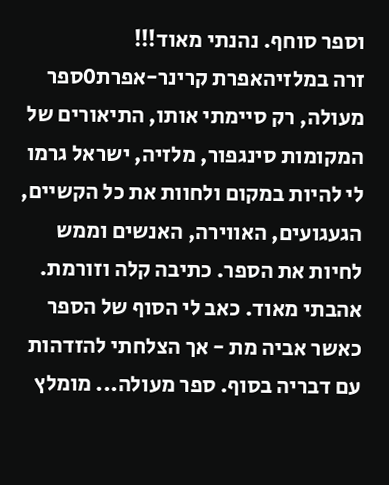וספר סוחף. נהנתי מאוד!!!
זרה במלזיהאפרת קרינר-אפרת0ספר מעולה, רק סיימתי אותו, התיאורים של המקומות סינגפור, מלזיה, ישראל גרמו לי להיות במקום ולחוות את כל הקשיים, הגעגועים, האווירה, האנשים וממש לחיות את הספר. כתיבה קלה וזורמת. אהבתי מאוד. כאב לי הסוף של הספר כאשר אביה מת - אך הצלחתי להזדהות עם דבריה בסוף. ספר מעולה... מומלץ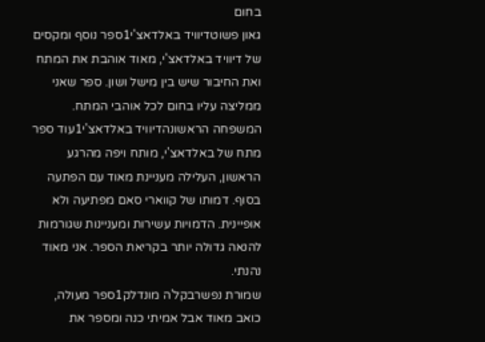בחום
גאון פשוטדיוויד באלדאצ'י1ספר נוסף ומקסים של דיוויד באלדאצ'י, מאוד אוהבת את המתח ואת החיבור שיש בין מישל ושון. ספר שאני ממליצה עליו בחום לכל אוהבי המתח.
המשפחה הראשונהדיוויד באלדאצ'י1עוד ספר מתח של באלדאצ'י, מותח ויפה מהרגע הראשון, העלילה מעניינת מאוד עם הפתעה בסוף. דמותו של קווארי סאם מפתיעה ולא אופיינית. הדמויות עשירות ומעניינות שגורמות להנאה גדולה יותר בקריאת הספר. אני מאוד נהנתי.
שמורת נפשרבקל'ה מונדלק1ספר מעולה, כואב מאוד אבל אמיתי כנה ומספר את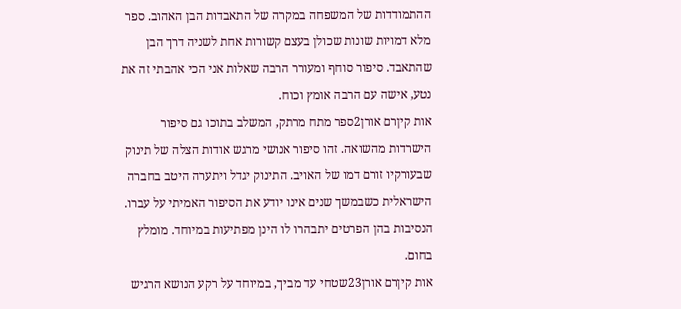ההתמודדות של המשפחה במקרה של התאבדות הבן האהוב. ספר מלא דמויות שונות שכולן בעצם קשורות אחת לשניה דרך הבן שהתאבד. סיפור סוחף ומעורר הרבה שאלות אני הכי אהבתי זה את נטע, אישה עם הרבה אומץ וכוח.
אות קיןרם אורן2ספר מתח מרתק, המשלב בתוכו גם סיפור הישרדות מהשואה. זהו סיפור אנושי מרגש אודות הצלה של תינוק שבעורקיו זורם דמו של האויב. התינוק יגדל ויתערה היטב בחברה הישראלית כשבמשך שנים אינו יודע את הסיפור האמיתי על עברו. הנסיבות בהן הפרטים יתבהרו לו הינן מפתיעות במיוחד. מומלץ בחום.
אות קיןרם אורן23שטחי עד מביך, במיוחד על רקע הנושא הרגיש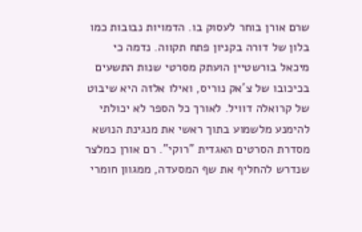שרם אורן בוחר לעסוק בו. הדמויות נבובות כמו בלון של דורה בקניון פתח תקווה. נדמה כי מיכאל בורשטיין הועתק מסרטי שנות התשעים בכיכובו של צ'אק נוריס, ואילו אלזה היא שיבוט של קרואלה דוויל. לאורך כל הספר לא יכולתי להימנע מלשמוע בתוך ראשי את מנגינת הנושא מסדרת הסרטים האגדית "רוקי". רם אורן כמלצר שנדרש להחליף את שף המסעדה, ממגוון חומרי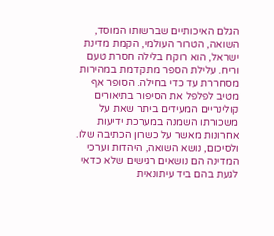הגלם האיכותיים שברשותו המוסד, השואה, הטרור העולמי, הקמת מדינת ישראל, הוא רוקח בלילה חסרת טעם וריח. עלילת הספר מתקדמת במהירות מסחררת עד כדי בחילה. הסופר אף מטיב לפלפל את הסיפור בתיאורים קולינריים המעידים ביתר שאת על משכורתו השמנה במערכת ידיעות אחרונות מאשר על כשרון הכתיבה שלו. ולסיכום, נושא השואה, היהדות וערכי המדינה הם נושאים רגישים שלא כדאי לגעת בהם ביד עיתונאית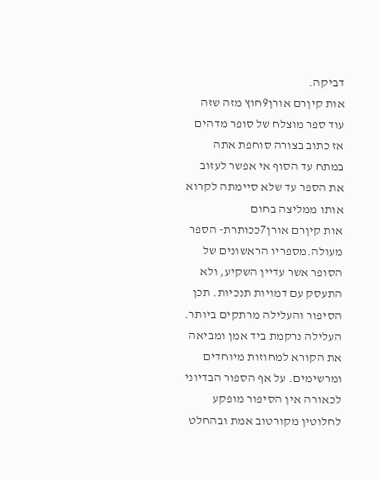דביקה.
אות קיןרם אורן9חוץ מזה שזה עוד ספר מוצלח של סופר מדהים אז כתוב בצורה סוחפת אתה במתח עד הסוף אי אפשר לעזוב את הספר עד שלא סיימתה לקרוא אותו ממליצה בחום
אות קיןרם אורן7ככותרת- הספר מעולה.מספריו הראשונים של הסופר אשר עדיין השקיע, ולא התעסק עם דמויות תנכיות. תכן הסיפור והעלילה מרתקים ביותר. העלילה נרקמת ביד אמן ומביאה את הקורא למחוזות מיוחדים ומרשימים. על אף הספור הבדיוני לכאורה אין הסיפור מופקע לחלוטין מקורטוב אמת ובהחלט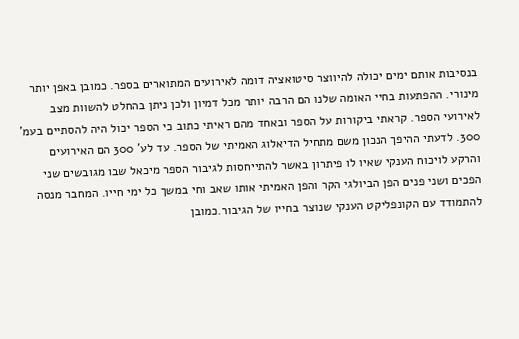בנסיבות אותם ימים יכולה להיווצר סיטואציה דומה לאירועים המתוארים בספר. כמובן באפן יותר מינורי. ההפתעות בחיי האומה שלנו הם הרבה יותר מכל דמיון ולכן ניתן בהחלט להשוות מצב לאירועי הספר. קראתי ביקורות על הספר ובאחד מהם ראיתי כתוב כי הספר יכול היה להסתיים בעמ' 300. לדעתי ההיפך הנכון משם מתחיל הדיאלוג האמיתי של הספר. עד לע' 300 הם האירועים והרקע לויכוח הענקי שאיו לו פיתרון באשר להתייחסות לגיבור הספר מיכאל שבו מגובשים שני הפכים ושני פנים הפן הביולגי הקר והפן האמיתי אותו שאב וחי במשך כל ימי חייו. המחבר מנסה להתמודד עם הקונפליקט הענקי שנוצר בחייו של הגיבור.כמובן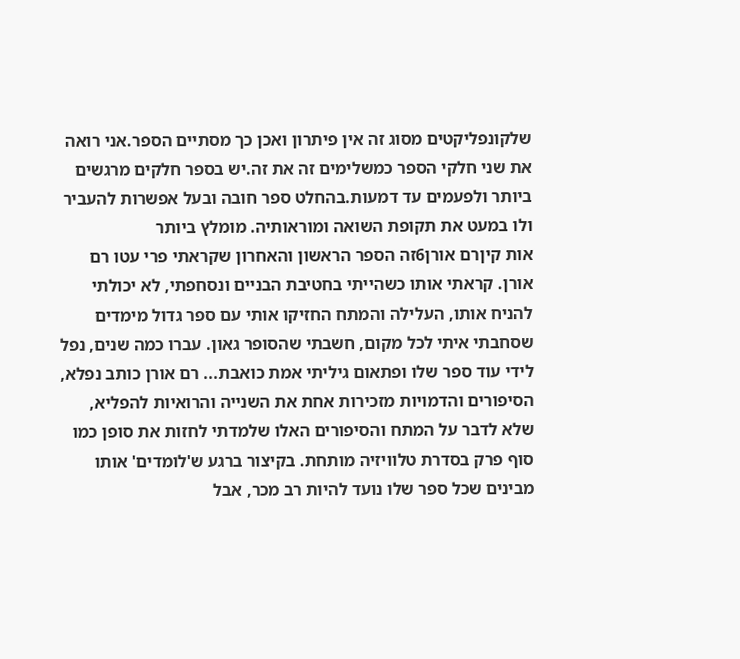שלקונפליקטים מסוג זה אין פיתרון ואכן כך מסתיים הספר.אני רואה את שני חלקי הספר כמשלימים זה את זה.יש בספר חלקים מרגשים ביותר ולפעמים עד דמעות.בהחלט ספר חובה ובעל אפשרות להעביר ולו במעט את תקופת השואה ומוראותיה. מומלץ ביותר
אות קיןרם אורן6זה הספר הראשון והאחרון שקראתי פרי עטו רם אורן. קראתי אותו כשהייתי בחטיבת הבניים ונסחפתי, לא יכולתי להניח אותו, העלילה והמתח החזיקו אותי עם ספר גדול מימדים שסחבתי איתי לכל מקום, חשבתי שהסופר גאון. עברו כמה שנים, נפל לידי עוד ספר שלו ופתאום גיליתי אמת כואבת... רם אורן כותב נפלא, הסיפורים והדמויות מזכירות אחת את השנייה והרואיות להפליא, שלא לדבר על המתח והסיפורים האלו שלמדתי לחזות את סופן כמו סוף פרק בסדרת טלוויזיה מותחת. בקיצור ברגע ש'לומדים' אותו מבינים שכל ספר שלו נועד להיות רב מכר, אבל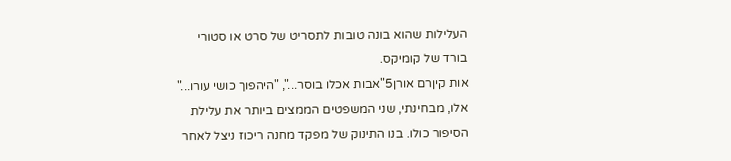העלילות שהוא בונה טובות לתסריט של סרט או סטורי בורד של קומיקס.
אות קיןרם אורן5"אבות אכלו בוסר...", "היהפוך כושי עורו..." אלו, מבחינתי, שני המשפטים הממצים ביותר את עלילת הסיפור כולו. בנו התינוק של מפקד מחנה ריכוז ניצל לאחר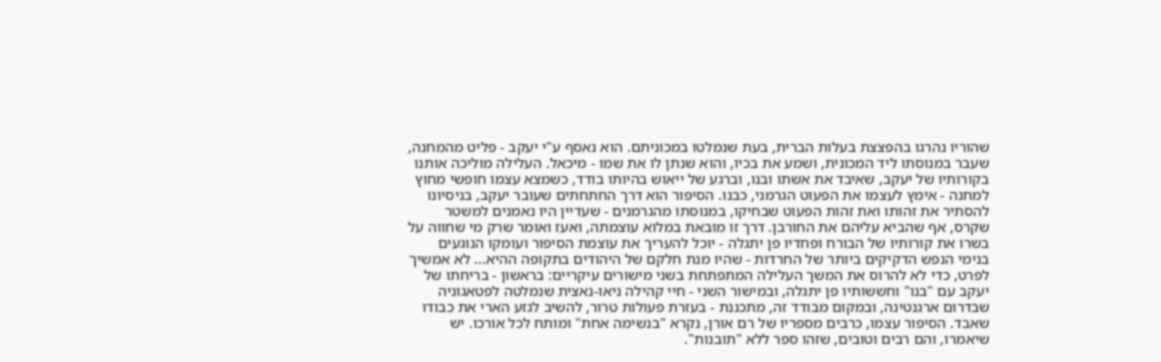שהוריו נהרגו בהפצצת בעלות הברית, בעת שנמלטו במכוניתם. הוא נאסף ע"י יעקב - פליט מהמחנה, שעבר במנוסתו ליד המכונית, ושמע את בכיו, והוא שנתן לו את שמו - מיכאל. העלילה מוליכה אותנו בקורותיו של יעקב, שאיבד את אשתו ובנו, וברגע של ייאוש בהיותו בודד, כשמצא עצמו חופשי מחוץ למחנה - אימץ לעצמו את הפעוט הגרמני, כבנו. הסיפור הוא דרך החתחתים שעובר יעקב, בניסיונו להסתיר את זהותו ואת זהות הפעוט שבחיקו, במנוסתו מהגרמנים - שעדיין היו נאמנים למשטר שקרס, אף שהביא עליהם את החורבן. דרך זו מובאת במלוא עוצמתה, ואעז ואומר שרק מי שחווה על בשרו את קורותיו של הבורח ופחדיו פן יתגלה - יוכל להעריך את עוצמת הסיפור ועומקו הנוגעים בנימי הנפש הדקיקים ביותר של החרדות - שהיו מנת חלקם של היהודים בתקופה ההיא... לא אמשיך לפרט, כדי לא להרוס את המשך העלילה המתפתחת בשני מישורים עיקריים: בראשון - בריחתו של יעקב עם "בנו" וחששותיו פן יתגלה, ובמישור השני - חיי קהילה ניאו-נאצית שנמלטה לפטאגוניה שבדרום ארגנטינה, ובמקום מבודד זה, מתכננת - בעזרת פעולות טרור, להשיב לגזע הארי את כבודו שאבד. הסיפור עצמו, כרבים מספריו של רם אורן, נקרא "בנשימה אחת" ומותח לכל אורכו. יש שיאמרו, והם רבים וטובים, שזהו ספר ללא "תובנות".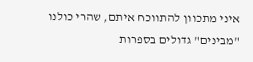איני מתכוון להתווכח איתם, שהרי כולנו "מבינים" גדולים בספרות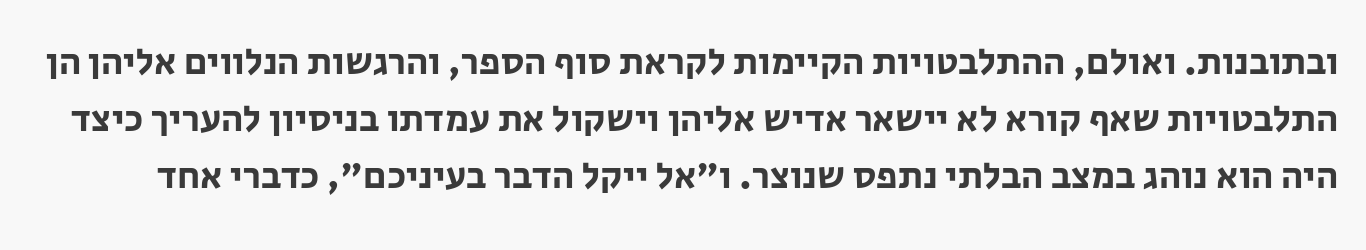ובתובנות. ואולם, ההתלבטויות הקיימות לקראת סוף הספר, והרגשות הנלווים אליהן הן התלבטויות שאף קורא לא יישאר אדיש אליהן וישקול את עמדתו בניסיון להעריך כיצד היה הוא נוהג במצב הבלתי נתפס שנוצר. ו"אל ייקל הדבר בעיניכם", כדברי אחד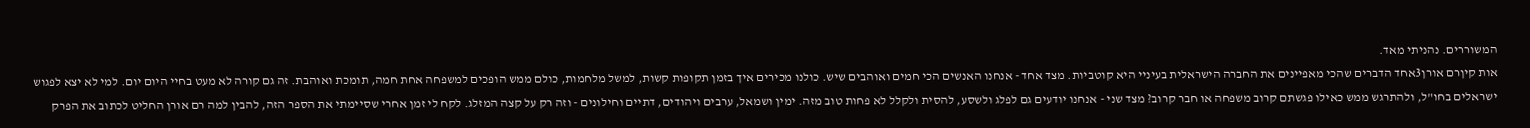המשוררים. נהניתי מאד.
אות קיןרם אורן3אחד הדברים שהכי מאפיינים את החברה הישראלית בעיניי היא קוטביות. מצד אחד - אנחנו האנשים הכי חמים ואוהבים שיש. כולנו מכירים איך בזמן תקופות קשות, למשל מלחמות, כולם ממש הופכים למשפחה אחת חמה, תומכת ואוהבת. זה גם קורה לא מעט בחיי היום יום. למי לא יצא לפגוש ישראלים בחו"ל, ולהתרגש ממש כאילו פגשתם קרוב משפחה או חבר קרוב? מצד שני - אנחנו יודעים גם לפלג ולשסע, להסית ולקלל לא פחות טוב מזה. ימין ושמאל, ערבים ויהודים, דתיים וחילונים - וזה רק על קצה המזלג. לקח לי זמן אחרי שסיימתי את הספר הזה, להבין למה רם אורן החליט לכתוב את הפרק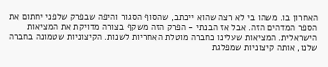האחרון בו. משהו בי לא רצה שהוא ייכתב, שהסוף הסגור והיפה שבפרק שלפני יחתום את הספר המדהים הזה. אבל אז הבנתי - הפרק הזה משקף בצורה מדויקת את המציאות הישראלית. המציאות שעלינו כחברה מוטלת האחריות לשנות. הקיצוניות שטמונה בחברה שלנו, אותה קיצוניות שמפלגת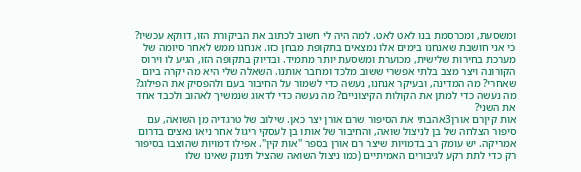ומשסעת, ומכרסמת בנו לאט לאט. למה היה לי חשוב לכתוב את הביקורת הזו, דווקא עכשיו? כי אני חושבת שאנחנו בימים אלו נמצאים בתקופת מבחן כזו. אנחנו ממש לאחר סיומה של מערכת בחירות שלישית, מכוערת ומשסעת יותר מתמיד. ובדיוק בתקופה הזו, הגיע לו וירוס הקורונה ויצר מצב בלתי אפשרי ששוב מלכד ומחבר אותנו. השאלה שלי היא מה יקרה ביום שאחרי? מה המדינה, ובעיקר אנחנו, נעשה כדי לשמור על החיבור בעם ולהפסיק את הפילוג? מה נעשה כדי למתן את הקולות הקיצוניים? מה נעשה כדי לדאוג שנמשיך לאהוב ולכבד אחד את השני?
אות קיןרם אורן3אהבתי את הסיפור שרם אורן יצר כאן. שילוב של טרגדיה מן השואה, עם סיפור הצלחה של בן לניצול שואה, והחיבור של אותו בן לעסקי ריגול אחר ניאו נאצים בדרום אמריקה. יש עומק רב בדמויות שיצר רם אורן בספר "אות קין". אפילו דמויות שהוצבו בסיפור רק כדי לתת רקע לגיבורים האמיתיים (כמו ניצול השואה שהציל תינוק שאינו שלו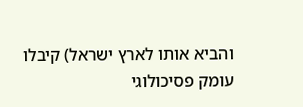והביא אותו לארץ ישראל) קיבלו עומק פסיכולוגי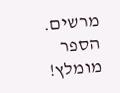מרשים. הספר מומלץ!